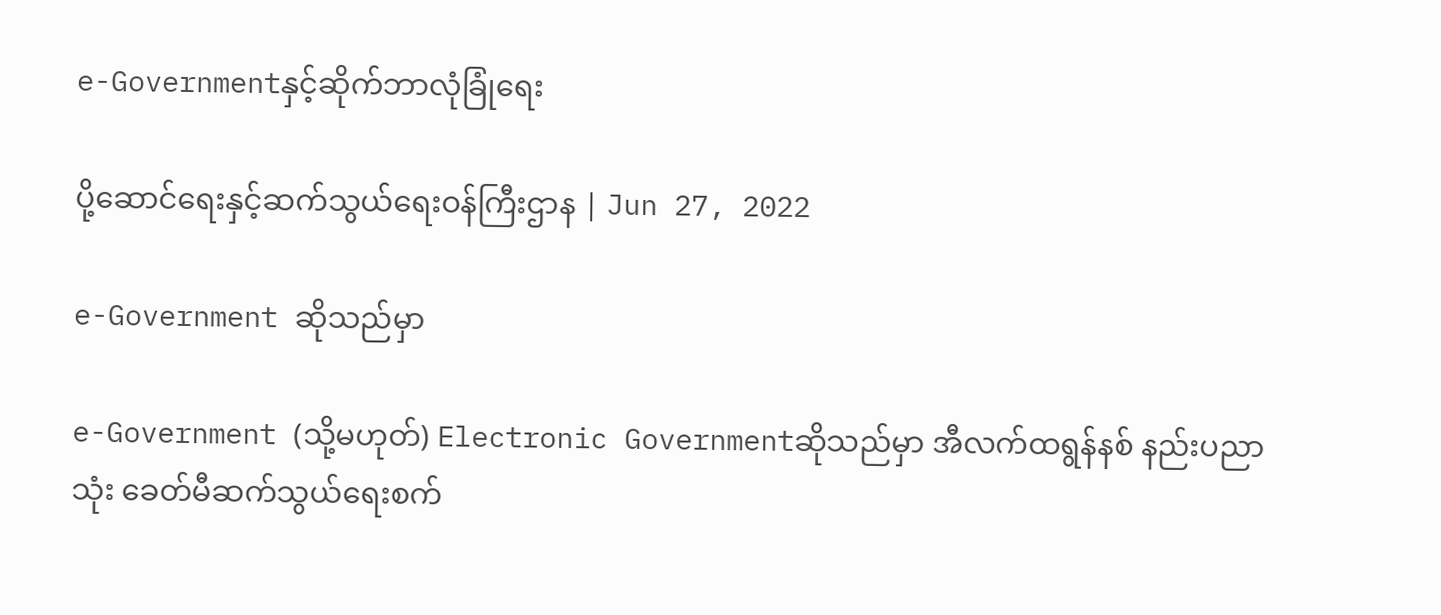e-Governmentနှင့်ဆိုက်ဘာလုံခြုံရေး

ပို့ဆောင်ရေးနှင့်ဆက်သွယ်ရေးဝန်ကြီးဌာန | Jun 27, 2022

e-Government ဆိုသည်မှာ

e-Government (သို့မဟုတ်) Electronic Governmentဆိုသည်မှာ အီလက်ထရွန်နစ် နည်းပညာ သုံး ခေတ်မီဆက်သွယ်ရေးစက်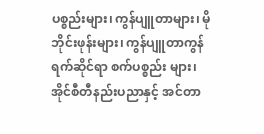ပစ္စည်းများ၊ ကွန်ပျူတာများ၊ မိုဘိုင်းဖုန်းများ၊ ကွန်ပျူတာကွန်ရက်ဆိုင်ရာ စက်ပစ္စည်း များ၊ အိုင်စီတီနည်းပညာနှင့် အင်တာ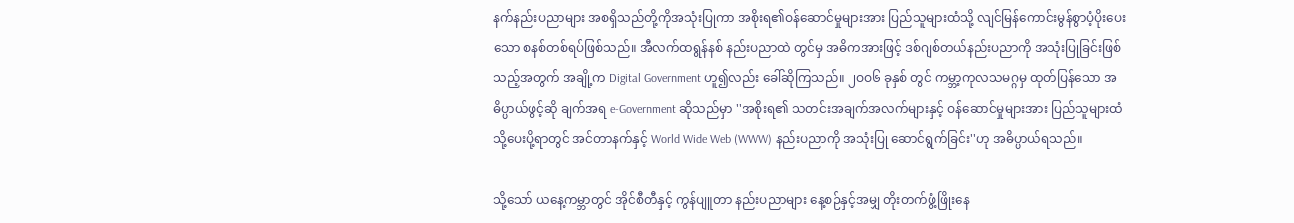နက်နည်းပညာများ အစရှိသည်တို့ကိုအသုံးပြုကာ အစိုးရ၏ဝန်ဆောင်မှုများအား ပြည်သူများထံသို့ လျင်မြန်ကောင်းမွန်စွာပံ့ပိုးပေးသော စနစ်တစ်ရပ်ဖြစ်သည်။ အီလက်ထရွန်နစ် နည်းပညာထဲ တွင်မှ အဓိကအားဖြင့် ဒစ်ဂျစ်တယ်နည်းပညာကို အသုံးပြုခြင်းဖြစ်သည့်အတွက် အချို့က Digital Government ဟူ၍လည်း ခေါ်ဆိုကြသည်။ ၂ဝဝ၆ ခုနှစ် တွင် ကမ္ဘာ့ကုလသမဂ္ဂမှ ထုတ်ပြန်သော အဓိပ္ပာယ်ဖွင့်ဆို ချက်အရ e-Government ဆိုသည်မှာ ''အစိုးရ၏ သတင်းအချက်အလက်များနှင့် ဝန်ဆောင်မှုများအား ပြည်သူများထံသို့ပေးပို့ရာတွင် အင်တာနက်နှင့် World Wide Web (WWW) နည်းပညာကို အသုံးပြု ဆောင်ရွက်ခြင်း''ဟု အဓိပ္ပာယ်ရသည်။

သို့သော် ယနေ့ကမ္ဘာတွင် အိုင်စီတီနှင့် ကွန်ပျူတာ နည်းပညာများ နေ့စဉ်နှင့်အမျှ တိုးတက်ဖွံ့ဖြိုးနေ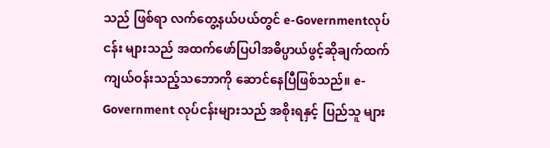သည် ဖြစ်ရာ လက်တွေ့နယ်ပယ်တွင် e-Governmentလုပ်ငန်း များသည် အထက်ဖော်ပြပါအဓိပ္ပာယ်ဖွင့်ဆိုချက်ထက် ကျယ်ဝန်းသည့်သဘောကို ဆောင်နေပြီဖြစ်သည်။ e-Government လုပ်ငန်းများသည် အစိုးရနှင့် ပြည်သူ များ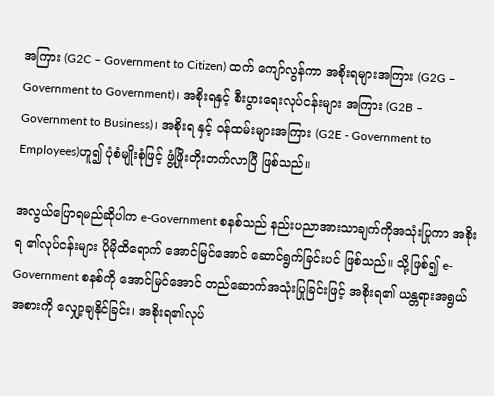အကြား (G2C – Government to Citizen) ထက် ကျော်လွန်ကာ အစိုးရများအကြား (G2G – Government to Government)၊ အစိုးရနှင့် စီးပွားရေးလုပ်ငန်းများ အကြား (G2B – Government to Business)၊ အစိုးရ နှင့် ဝန်ထမ်းများအကြား (G2E - Government to Employees)ဟူ၍ ပုံစံမျိုးစုံဖြင့် ဖွံ့ဖြိုးတိုးတက်လာပြီ ဖြစ်သည်။

အလွယ်ပြောရမည်ဆိုပါက e-Government စနစ်သည် နည်းပညာအားသာချက်ကိုအသုံးပြုကာ အစိုးရ ၏လုပ်ငန်းများ ပိုမိုထိရောက် အောင်မြင်အောင် ဆောင်ရွက်ခြင်းပင် ဖြစ်သည်။ သို့ဖြစ်၍ e-Government စနစ်ကို အောင်မြင်အောင် တည်ဆောက်အသုံးပြုခြင်းဖြင့် အစိုးရ၏ ယန္တရားအရွယ်အစားကို လျှော့ချနိုင်ခြင်း၊ အစိုးရ၏လုပ်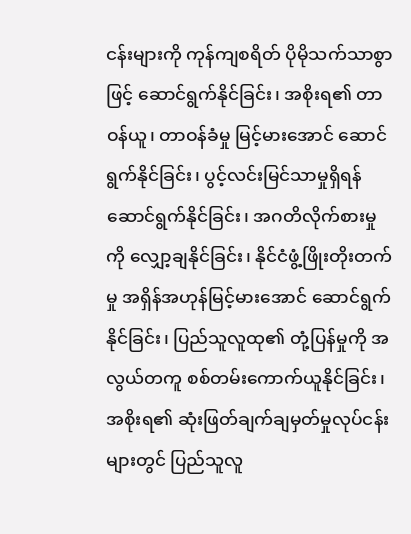ငန်းများကို ကုန်ကျစရိတ် ပိုမိုသက်သာစွာဖြင့် ဆောင်ရွက်နိုင်ခြင်း၊ အစိုးရ၏ တာဝန်ယူ၊ တာဝန်ခံမှု မြင့်မားအောင် ဆောင်ရွက်နိုင်ခြင်း၊ ပွင့်လင်းမြင်သာမှုရှိရန် ဆောင်ရွက်နိုင်ခြင်း၊ အဂတိလိုက်စားမှုကို လျှော့ချနိုင်ခြင်း၊ နိုင်ငံဖွံ့ဖြိုးတိုးတက်မှု အရှိန်အဟုန်မြင့်မားအောင် ဆောင်ရွက်နိုင်ခြင်း၊ ပြည်သူလူထု၏ တုံ့ပြန်မှုကို အလွယ်တကူ စစ်တမ်းကောက်ယူနိုင်ခြင်း၊ အစိုးရ၏ ဆုံးဖြတ်ချက်ချမှတ်မှုလုပ်ငန်းများတွင် ပြည်သူလူ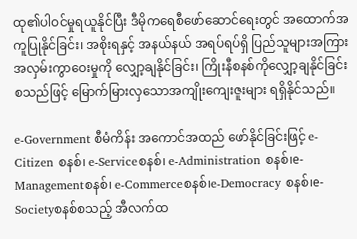ထု၏ပါဝင်မှုရယူနိုင်ပြီး ဒီမိုကရေစီဖော်ဆောင်ရေးတွင် အထောက်အကူပြုနိုင်ခြင်း၊ အစိုးရနှင့် အနယ်နယ် အရပ်ရပ်ရှိ ပြည်သူများအကြား အလှမ်းကွာဝေးမှုကို လျှော့ချနိုင်ခြင်း၊ ကြိုးနီစနစ်ကိုလျှော့ချနိုင်ခြင်း စသည်ဖြင့် မြောက်မြားလှသောအကျိုးကျေးဇူးများ ရရှိနိုင်သည်။

e-Government စီမံကိန်း အကောင်အထည် ဖော်နိုင်ခြင်းဖြင့် e-Citizen စနစ်၊ e-Serviceစနစ်၊ e-Administration စနစ်၊e-Managementစနစ်၊ e-Commerceစနစ်၊e-Democracy စနစ်၊e-Societyစနစ်စသည့် အီလက်ထ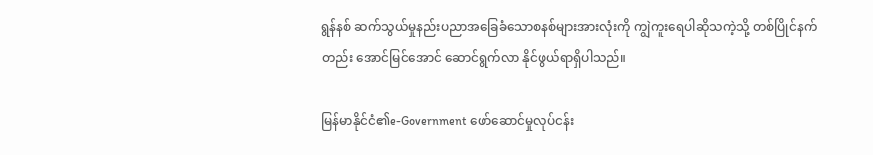ရွန်နစ် ဆက်သွယ်မှုနည်းပညာအခြေခံသောစနစ်များအားလုံးကို ကျွဲကူးရေပါဆိုသကဲ့သို့ တစ်ပြိုင်နက်တည်း အောင်မြင်အောင် ဆောင်ရွက်လာ နိုင်ဖွယ်ရာရှိပါသည်။

မြန်မာနိုင်ငံ၏e-Government ဖော်ဆောင်မှုလုပ်ငန်း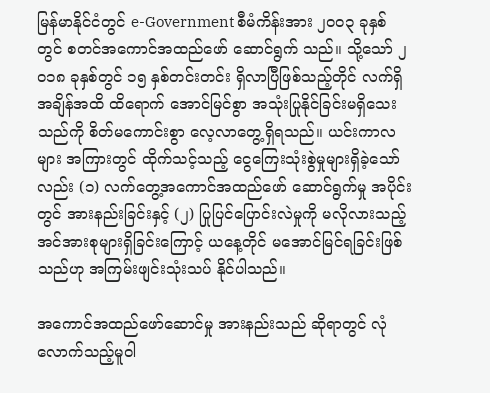မြန်မာနိုင်ငံတွင် e-Government စီမံကိန်းအား ၂ဝဝ၃ ခုနှစ်တွင် စတင်အကောင်အထည်ဖော် ဆောင်ရွက် သည်။ သို့သော် ၂ဝ၁၈ ခုနှစ်တွင် ၁၅ နှစ်တင်းတင်း ရှိလာပြီဖြစ်သည့်တိုင် လက်ရှိအချိန်အထိ ထိရောက် အောင်မြင်စွာ အသုံးပြုနိုင်ခြင်းမရှိသေးသည်ကို စိတ်မကောင်းစွာ လေ့လာတွေ့ရှိရသည်။ ယင်းကာလများ အကြားတွင် ထိုက်သင့်သည့် ငွေကြေးသုံးစွဲမှုများရှိခဲ့သော် လည်း (၁) လက်တွေ့အကောင်အထည်ဖော် ဆောင်ရွက်မှု အပိုင်းတွင် အားနည်းခြင်းနှင့် (၂) ပြုပြင်ပြောင်းလဲမှုကို မလိုလားသည့် အင်အားစုများရှိခြင်းကြောင့် ယနေ့တိုင် မအောင်မြင်ရခြင်းဖြစ်သည်ဟု အကြမ်းဖျင်းသုံးသပ် နိုင်ပါသည်။

အကောင်အထည်ဖော်ဆောင်မှု အားနည်းသည် ဆိုရာတွင် လုံလောက်သည့်မူဝါ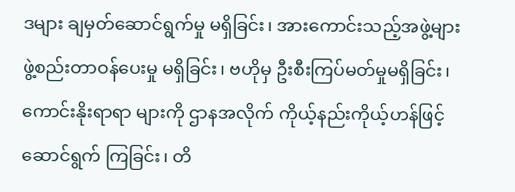ဒများ ချမှတ်ဆောင်ရွက်မှု မရှိခြင်း၊ အားကောင်းသည့်အဖွဲ့များ ဖွဲ့စည်းတာဝန်ပေးမှု မရှိခြင်း၊ ဗဟိုမှ ဦးစီးကြပ်မတ်မှုမရှိခြင်း၊ ကောင်းနိုးရာရာ များကို ဌာနအလိုက် ကိုယ့်နည်းကိုယ့်ဟန်ဖြင့် ဆောင်ရွက် ကြခြင်း၊ တိ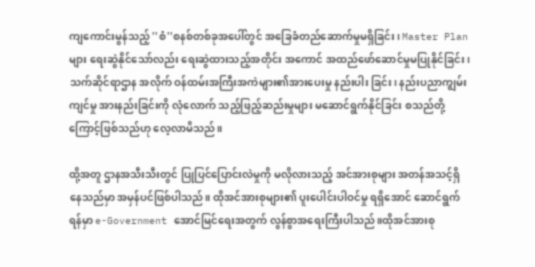ကျကောင်းမွန်သည့် ''စံ''စနစ်တစ်ခုအပေါ်တွင် အခြေခံတည်ဆောက်မှုမရှိခြင်း၊ Master Plan များ ရေးဆွဲနိုင်သော်လည်း ရေးဆွဲထားသည့်အတိုင်း အကောင် အထည်ဖော်ဆောင်မှုမပြုနိုင်ခြင်း၊ သက်ဆိုင်ရာဌာန အလိုက် ဝန်ထမ်းအကြီးအကဲများ၏အားပေးမှု နည်းပါး ခြင်း၊ နည်းပညာကျွမ်းကျင်မှု အားနည်းခြင်းကို လုံလောက် သည့်ဖြည့်ဆည်းမှုများ မဆောင်ရွက်နိုင်ခြင်း စသည်တို့ ကြောင့်ဖြစ်သည်ဟု လေ့လာမိသည်။

ထို့အတူ ဌာနအသီးသီးတွင် ပြုပြင်ပြောင်းလဲမှုကို မလိုလားသည့် အင်အားစုများ အတန်အသင့်ရှိနေသည်မှာ အမှန်ပင်ဖြစ်ပါသည်။ ထိုအင်အားစုများ၏ ပူးပေါင်းပါဝင်မှု ရရှိအောင် ဆောင်ရွက်ရန်မှာ e-Government အောင်မြင်ရေးအတွက် လွန်စွာအရေးကြီးပါသည်။ထိုအင်အားစု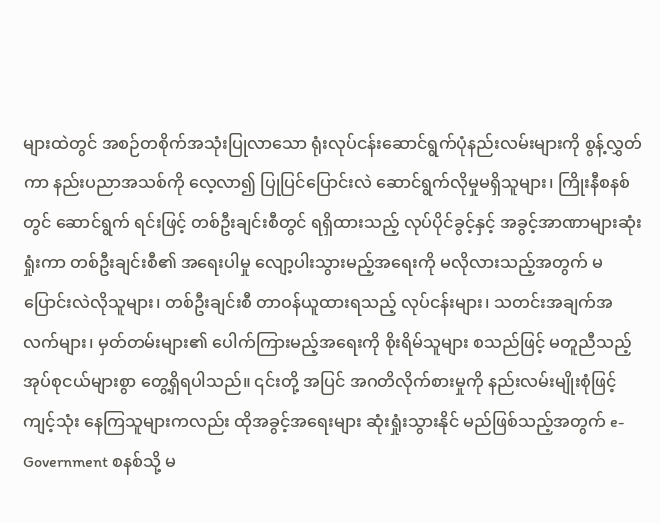များထဲတွင် အစဉ်တစိုက်အသုံးပြုလာသော ရုံးလုပ်ငန်းဆောင်ရွက်ပုံနည်းလမ်းများကို စွန့်လွှတ်ကာ နည်းပညာအသစ်ကို လေ့လာ၍ ပြုပြင်ပြောင်းလဲ ဆောင်ရွက်လိုမှုမရှိသူများ၊ ကြိုးနီစနစ်တွင် ဆောင်ရွက် ရင်းဖြင့် တစ်ဦးချင်းစီတွင် ရရှိထားသည့် လုပ်ပိုင်ခွင့်နှင့် အခွင့်အာဏာများဆုံးရှုံးကာ တစ်ဦးချင်းစီ၏ အရေးပါမှု လျော့ပါးသွားမည့်အရေးကို မလိုလားသည့်အတွက် မပြောင်းလဲလိုသူများ၊ တစ်ဦးချင်းစီ တာဝန်ယူထားရသည့် လုပ်ငန်းများ၊ သတင်းအချက်အလက်များ၊ မှတ်တမ်းများ၏ ပေါက်ကြားမည့်အရေးကို စိုးရိမ်သူများ စသည်ဖြင့် မတူညီသည့် အုပ်စုငယ်များစွာ တွေ့ရှိရပါသည်။ ၎င်းတို့ အပြင် အဂတိလိုက်စားမှုကို နည်းလမ်းမျိုးစုံဖြင့် ကျင့်သုံး နေကြသူများကလည်း ထိုအခွင့်အရေးများ ဆုံးရှုံးသွားနိုင် မည်ဖြစ်သည့်အတွက် e-Government စနစ်သို့ မ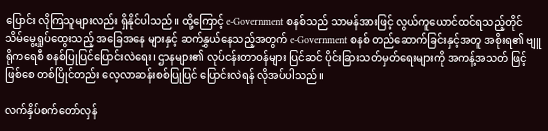ပြောင်း လိုကြသူများလည်း ရှိနိုင်ပါသည်။ ထို့ကြောင့် e-Government စနစ်သည် သာမန်အားဖြင့် လွယ်ကူယောင်ထင်ရသည့်တိုင် သိမ်မွေ့ရှုပ်ထွေးသည့် အခြေအနေ များနှင့် ဆက်နွှယ်နေသည့်အတွက် e-Government စနစ် တည်ဆောက်ခြင်းနှင့်အတူ အစိုးရ၏ ဗျူရိုကရေစီ စနစ်ပြုပြင်ပြောင်းလဲရေး၊ ဌာနများ၏ လုပ်ငန်းတာဝန်များ ပြင်ဆင် ပိုင်းခြားသတ်မှတ်ရေးများကို အကန့်အသတ် ဖြင့်ဖြစ်စေ တစ်ပြိုင်တည်း လေ့လာဆန်းစစ်ပြုပြင် ပြောင်းလဲရန် လိုအပ်ပါသည်။

လက်နှိပ်စက်တော်လှန်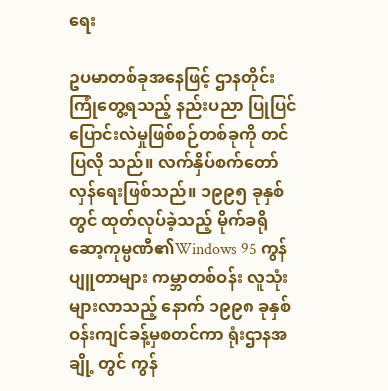ရေး

ဥပမာတစ်ခုအနေဖြင့် ဌာနတိုင်းကြုံတွေ့ရသည့် နည်းပညာ ပြုပြင်ပြောင်းလဲမှုဖြစ်စဉ်တစ်ခုကို တင်ပြလို သည်။ လက်နှိပ်စက်တော်လှန်ရေးဖြစ်သည်။ ၁၉၉၅ ခုနှစ် တွင် ထုတ်လုပ်ခဲ့သည့် မိုက်ခရိုဆော့ကုမ္ပဏီ၏Windows 95 ကွန်ပျူတာများ ကမ္ဘာတစ်ဝန်း လူသုံးများလာသည့် နောက် ၁၉၉၈ ခုနှစ်ဝန်းကျင်ခန့်မှစတင်ကာ ရုံးဌာနအချို့ တွင် ကွန်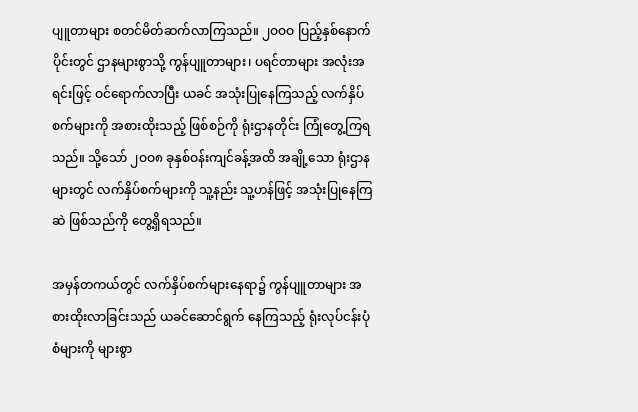ပျူတာများ စတင်မိတ်ဆက်လာကြသည်။ ၂ဝဝဝ ပြည့်နှစ်နောက်ပိုင်းတွင် ဌာနများစွာသို့ ကွန်ပျူတာများ၊ ပရင်တာများ အလုံးအရင်းဖြင့် ဝင်ရောက်လာပြီး ယခင် အသုံးပြုနေကြသည့် လက်နှိပ်စက်များကို အစားထိုးသည့် ဖြစ်စဉ်ကို ရုံးဌာနတိုင်း ကြုံတွေ့ကြရသည်။ သို့သော် ၂ဝဝ၈ ခုနှစ်ဝန်းကျင်ခန့်အထိ အချို့သော ရုံးဌာနများတွင် လက်နှိပ်စက်များကို သူ့နည်း သူ့ဟန်ဖြင့် အသုံးပြုနေကြဆဲ ဖြစ်သည်ကို တွေ့ရှိရသည်။

အမှန်တကယ်တွင် လက်နှိပ်စက်များနေရာ၌ ကွန်ပျူတာများ အစားထိုးလာခြင်းသည် ယခင်ဆောင်ရွက် နေကြသည့် ရုံးလုပ်ငန်းပုံစံများကို များစွာ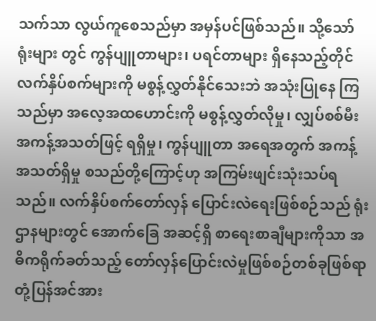သက်သာ လွယ်ကူစေသည်မှာ အမှန်ပင်ဖြစ်သည်။ သို့သော် ရုံးများ တွင် ကွန်ပျူတာများ၊ ပရင်တာများ ရှိနေသည့်တိုင် လက်နှိပ်စက်များကို မစွန့်လွှတ်နိုင်သေးဘဲ အသုံးပြုနေ ကြသည်မှာ အလေ့အထဟောင်းကို မစွန့်လွှတ်လိုမှု၊ လျှပ်စစ်မီးအကန့်အသတ်ဖြင့် ရရှိမှု၊ ကွန်ပျူတာ အရေအတွက် အကန့်အသတ်ရှိမှု စသည်တို့ကြောင့်ဟု အကြမ်းဖျင်းသုံးသပ်ရသည်။ လက်နှိပ်စက်တော်လှန် ပြောင်းလဲရေးဖြစ်စဉ်သည် ရုံးဌာနများတွင် အောက်ခြေ အဆင့်ရှိ စာရေးစာချီများကိုသာ အဓိကရိုက်ခတ်သည့် တော်လှန်ပြောင်းလဲမှုဖြစ်စဉ်တစ်ခုဖြစ်ရာ တုံ့ပြန်အင်အား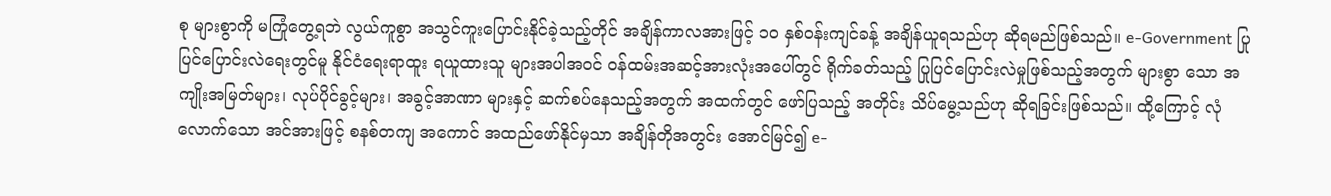စု များစွာကို မကြုံတွေ့ရဘဲ လွယ်ကူစွာ အသွင်ကူးပြောင်းနိုင်ခဲ့သည့်တိုင် အချိန်ကာလအားဖြင့် ၁ဝ နှစ်ဝန်းကျင်ခန့် အချိန်ယူရသည်ဟု ဆိုရမည်ဖြစ်သည်။ e-Government ပြုပြင်ပြောင်းလဲရေးတွင်မူ နိုင်ငံရေးရာထူး ရယူထားသူ များအပါအဝင် ဝန်ထမ်းအဆင့်အားလုံးအပေါ်တွင် ရိုက်ခတ်သည့် ပြုပြင်ပြောင်းလဲမှုဖြစ်သည့်အတွက် များစွာ သော အကျိုးအမြတ်များ၊ လုပ်ပိုင်ခွင့်များ၊ အခွင့်အာဏာ များနှင့် ဆက်စပ်နေသည့်အတွက် အထက်တွင် ဖော်ပြသည့် အတိုင်း သိပ်မွေ့သည်ဟု ဆိုရခြင်းဖြစ်သည်။ ထို့ကြောင့် လုံလောက်သော အင်အားဖြင့် စနစ်တကျ အကောင် အထည်ဖော်နိုင်မှသာ အချိန်တိုအတွင်း အောင်မြင်၍ e-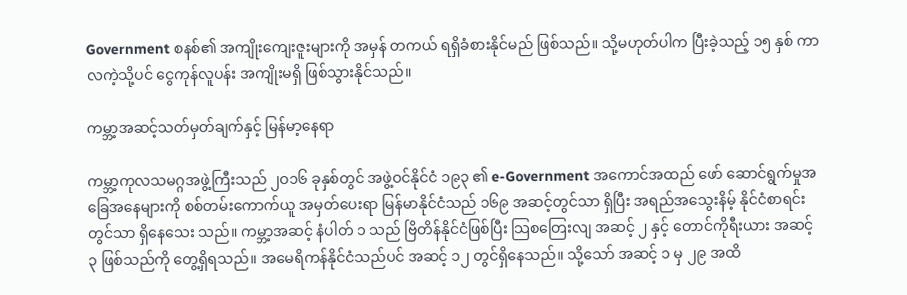Government စနစ်၏ အကျိုးကျေးဇူးများကို အမှန် တကယ် ရရှိခံစားနိုင်မည် ဖြစ်သည်။ သို့မဟုတ်ပါက ပြီးခဲ့သည့် ၁၅ နှစ် ကာလကဲ့သို့ပင် ငွေကုန်လူပန်း အကျိုးမရှိ ဖြစ်သွားနိုင်သည်။

ကမ္ဘာ့အဆင့်သတ်မှတ်ချက်နှင့် မြန်မာ့နေရာ

ကမ္ဘာ့ကုလသမဂ္ဂအဖွဲ့ကြီးသည် ၂ဝ၁၆ ခုနှစ်တွင် အဖွဲ့ဝင်နိုင်ငံ ၁၉၃ ၏ e-Government အကောင်အထည် ဖော် ဆောင်ရွက်မှုအခြေအနေများကို စစ်တမ်းကောက်ယူ အမှတ်ပေးရာ မြန်မာနိုင်ငံသည် ၁၆၉ အဆင့်တွင်သာ ရှိပြီး အရည်အသွေးနိမ့် နိုင်ငံစာရင်းတွင်သာ ရှိနေသေး သည်။ ကမ္ဘာ့အဆင့် နံပါတ် ၁ သည် ဗြိတိန်နိုင်ငံဖြစ်ပြီး သြစတြေးလျ အဆင့် ၂ နှင့် တောင်ကိုရီးယား အဆင့် ၃ ဖြစ်သည်ကို တွေ့ရှိရသည်။ အမေရိကန်နိုင်ငံသည်ပင် အဆင့် ၁၂ တွင်ရှိနေသည်။ သို့သော် အဆင့် ၁ မှ ၂၉ အထိ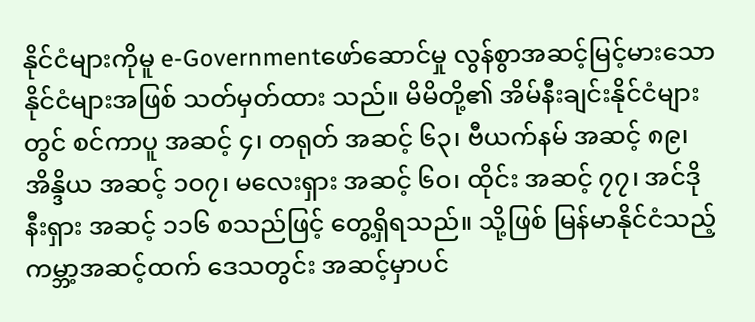နိုင်ငံများကိုမူ e-Governmentဖော်ဆောင်မှု လွန်စွာအဆင့်မြင့်မားသောနိုင်ငံများအဖြစ် သတ်မှတ်ထား သည်။ မိမိတို့၏ အိမ်နီးချင်းနိုင်ငံများတွင် စင်ကာပူ အဆင့် ၄၊ တရုတ် အဆင့် ၆၃၊ ဗီယက်နမ် အဆင့် ၈၉၊ အိန္ဒိယ အဆင့် ၁ဝ၇၊ မလေးရှား အဆင့် ၆ဝ၊ ထိုင်း အဆင့် ၇၇၊ အင်ဒိုနီးရှား အဆင့် ၁၁၆ စသည်ဖြင့် တွေ့ရှိရသည်။ သို့ဖြစ် မြန်မာနိုင်ငံသည့် ကမ္ဘာ့အဆင့်ထက် ဒေသတွင်း အဆင့်မှာပင်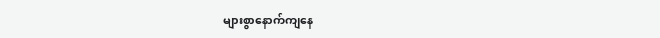များစွာနောက်ကျနေ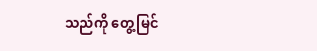သည်ကို တွေ့မြင်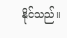နိုင်သည်။